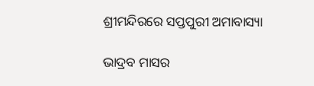ଶ୍ରୀମନ୍ଦିରରେ ସପ୍ତପୁରୀ ଅମାବାସ୍ୟା

ଭାଦ୍ରବ ମାସର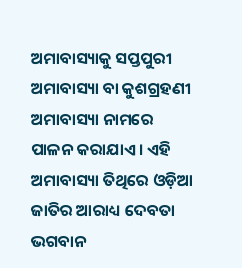ଅମାବାସ୍ୟାକୁ ସପ୍ତପୁରୀ ଅମାବାସ୍ୟା ବା କୁଶଗ୍ରହଣୀ ଅମାବାସ୍ୟା ନାମରେ ପାଳନ କରାଯାଏ । ଏହି ଅମାବାସ୍ୟା ତିଥିରେ ଓଡ଼ିଆ ଜାତିର ଆରାଧ୍ୟ ଦେବତା ଭଗବାନ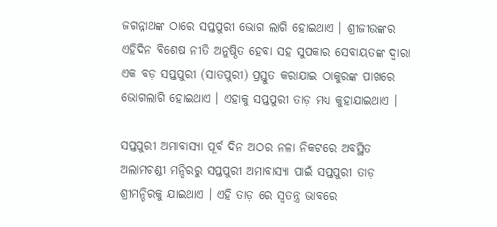ଜଗନ୍ନାଥଙ୍କ ଠାରେ ସପ୍ତପୁରୀ ଭୋଗ ଲାଗି ହୋଇଥାଏ । ଶ୍ରୀଜୀଉଙ୍କର ଏହିଦିନ ବିଶେଷ ନୀତି ଅନୁଷ୍ଠିତ ହେବା ସହ ସୁପକାର ସେବାୟତଙ୍କ ଦ୍ୱାରା ଏକ ବଡ଼ ସପ୍ତପୁରୀ (ସାତପୁରୀ) ପ୍ରସ୍ତୁତ କରାଯାଇ ଠାକୁରଙ୍କ ପାଖରେ ଭୋଗଲାଗି ହୋଇଥାଏ । ଏହାକୁ ସପ୍ତପୁରୀ ତାଡ଼ ମଧ୍ୟ କୁହାଯାଇଥାଏ ।

ସପ୍ତପୁରୀ ଅମାବାସ୍ୟା ପୂର୍ବ ଦିନ ଅଠର ନଳା ନିକଟରେ ଅବସ୍ଥିତ ଅଲାମଚଣ୍ଡୀ ମନ୍ଦିରରୁ ସପ୍ତପୁରୀ ଅମାବାସ୍ୟା ପାଇଁ ସପ୍ତପୁରୀ ତାଡ଼ ଶ୍ରୀମନ୍ଦିରକୁ ଯାଇଥାଏ । ଏହି ତାଡ଼ ରେ ସ୍ୱତନ୍ତ୍ର ଭାବରେ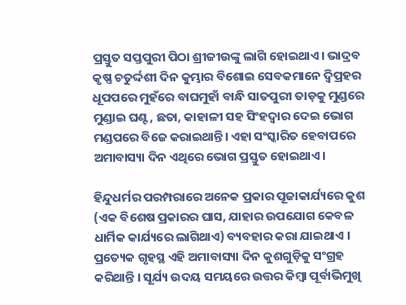ପ୍ରସ୍ତୁତ ସପ୍ତପୁରୀ ପିଠା ଶ୍ରୀଜୀଉଙ୍କୁ ଲାଗି ହୋଇଥାଏ। ଭାଦ୍ରବ କୃଷ୍ଣ ଚତୁର୍ଦ୍ଦଶୀ ଦିନ କୁମ୍ଭାର ବିଶୋଇ ସେବକମାନେ ଦ୍ୱିପ୍ରହର ଧୂପପରେ ମୁହଁରେ ବାଘମୁହାଁ ବାନ୍ଧି ସାତପୁରୀ ତାଡ଼କୁ ମୁଣ୍ଡରେ ମୁଣ୍ଡାଇ ଘଣ୍ଟ, ଛତା, କାହାଳୀ ସହ ସିଂହଦ୍ୱାର ଦେଇ ଭୋଗ ମଣ୍ଡପରେ ବିଜେ କରାଇଥାନ୍ତି। ଏହା ସଂସ୍କାରିତ ହେବାପରେ ଅମାବାସ୍ୟା ଦିନ ଏଥିରେ ଭୋଗ ପ୍ରସ୍ତୁତ ହୋଇଥାଏ।

ହିନ୍ଦୁଧର୍ମର ପରମ୍ପରାରେ ଅନେକ ପ୍ରକାର ପୂଜାକାର୍ଯ୍ୟରେ କୁଶ (ଏକ ବିଶେଷ ପ୍ରକାରର ଘାସ, ଯାହାର ଉପଯୋଗ କେବଳ ଧାର୍ମିକ କାର୍ଯ୍ୟରେ ଲାଗିଥାଏ) ବ୍ୟବହାର କରା ଯାଇଥାଏ । ପ୍ରତ୍ୟେକ ଗୃହସ୍ଥ ଏହି ଅମାବାସ୍ୟା ଦିନ କୁଶଗୁଡ଼ିକୁ ସଂଗ୍ରହ କରିଥାନ୍ତି । ସୂର୍ଯ୍ୟ ଉଦୟ ସମୟରେ ଉତ୍ତର କିମ୍ବା ପୂର୍ବାଭିମୁଖି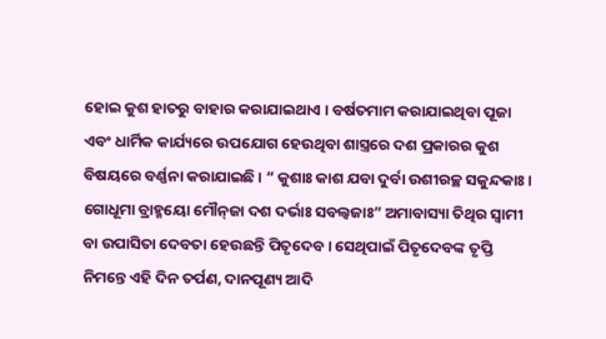ହୋଇ କୁଶ ହାତରୁ ବାହାର କରାଯାଇଥାଏ । ବର୍ଷତମାମ କରାଯାଇଥିବା ପୂଜା ଏବଂ ଧାର୍ମିକ କାର୍ଯ୍ୟରେ ଉପଯୋଗ ହେଉଥିବା ଶାସ୍ତ୍ରରେ ଦଶ ପ୍ରକାରର କୁଶ ବିଷୟରେ ବର୍ଣ୍ଣନା କରାଯାଇଛି । “ କୁଶାଃ କାଶ ଯବା ଦୁର୍ବା ଉଶୀରଚ୍ଛ ସକୁନ୍ଦକାଃ । ଗୋଧୂମା ବ୍ରାହ୍ମୟୋ ମୌନ୍‌ଜା ଦଶ ଦର୍ଭାଃ ସବଲ୍ୱଜାଃ” ଅମାବାସ୍ୟା ତିଥିର ସ୍ୱାମୀ ବା ଉପାସିତା ଦେବତା ହେଉଛନ୍ତି ପିତୃଦେବ । ସେଥିପାଇଁ ପିତୃଦେବଙ୍କ ତୃପ୍ତି ନିମନ୍ତେ ଏହି ଦିନ ତର୍ପଣ, ଦାନପୂଣ୍ୟ ଆଦି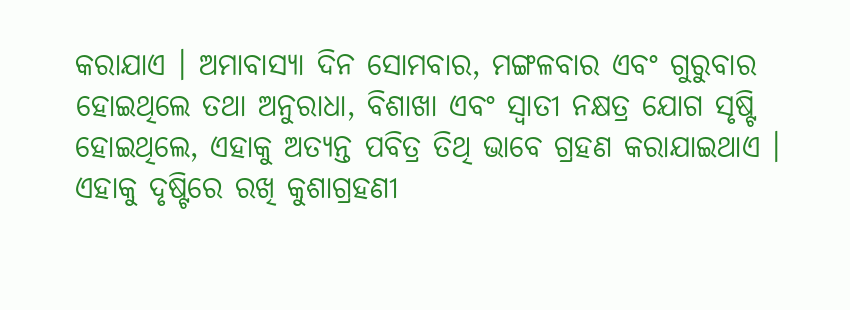କରାଯାଏ । ଅମାବାସ୍ୟା ଦିନ ସୋମବାର, ମଙ୍ଗଳବାର ଏବଂ ଗୁରୁବାର ହୋଇଥିଲେ ତଥା ଅନୁରାଧା, ବିଶାଖା ଏବଂ ସ୍ୱାତୀ ନକ୍ଷତ୍ର ଯୋଗ ସୃଷ୍ଟି ହୋଇଥିଲେ, ଏହାକୁ ଅତ୍ୟନ୍ତ ପବିତ୍ର ତିଥି ଭାବେ ଗ୍ରହଣ କରାଯାଇଥାଏ । ଏହାକୁ ଦୃଷ୍ଟିରେ ରଖି କୁଶାଗ୍ରହଣୀ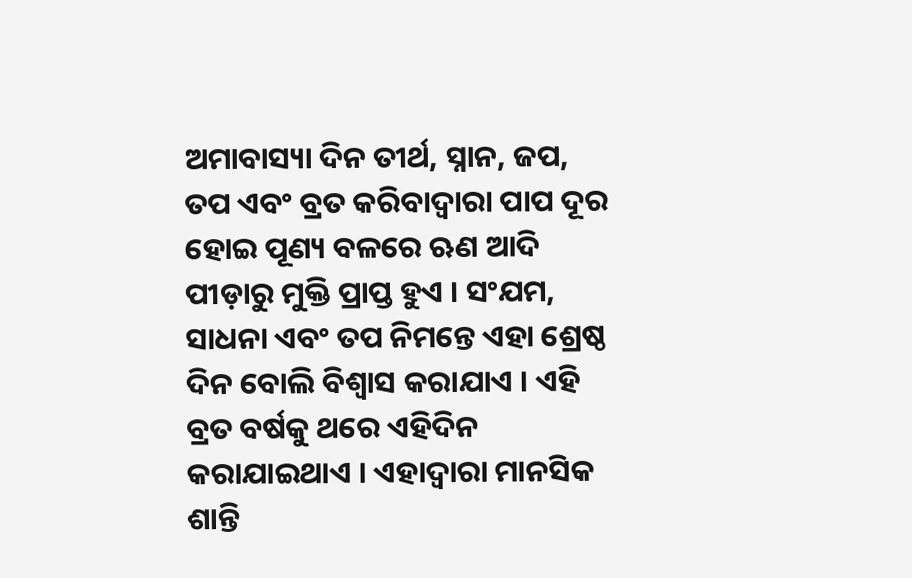ଅମାବାସ୍ୟା ଦିନ ତୀର୍ଥ, ସ୍ନାନ, ଜପ, ତପ ଏବଂ ବ୍ରତ କରିବାଦ୍ୱାରା ପାପ ଦୂର ହୋଇ ପୂଣ୍ୟ ବଳରେ ଋଣ ଆଦି ପୀଡ଼ାରୁ ମୁକ୍ତି ପ୍ରାପ୍ତ ହୁଏ । ସଂଯମ, ସାଧନା ଏବଂ ତପ ନିମନ୍ତେ ଏହା ଶ୍ରେଷ୍ଠ ଦିନ ବୋଲି ବିଶ୍ୱାସ କରାଯାଏ । ଏହି ବ୍ରତ ବର୍ଷକୁ ଥରେ ଏହିଦିନ କରାଯାଇଥାଏ । ଏହାଦ୍ୱାରା ମାନସିକ ଶାନ୍ତି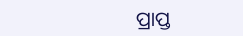ପ୍ରାପ୍ତ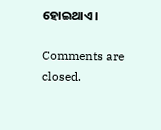ହୋଇଥାଏ ।

Comments are closed.